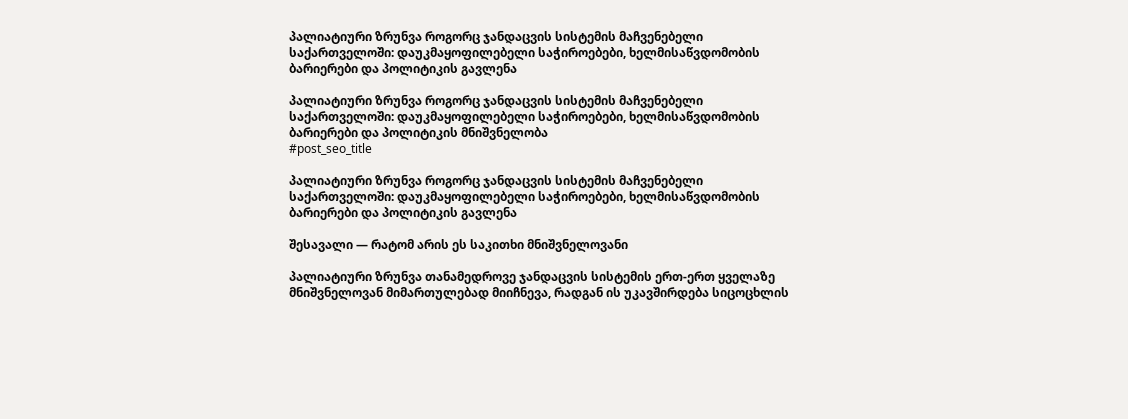პალიატიური ზრუნვა როგორც ჯანდაცვის სისტემის მაჩვენებელი საქართველოში: დაუკმაყოფილებელი საჭიროებები, ხელმისაწვდომობის ბარიერები და პოლიტიკის გავლენა

პალიატიური ზრუნვა როგორც ჯანდაცვის სისტემის მაჩვენებელი საქართველოში: დაუკმაყოფილებელი საჭიროებები, ხელმისაწვდომობის ბარიერები და პოლიტიკის მნიშვნელობა
#post_seo_title

პალიატიური ზრუნვა როგორც ჯანდაცვის სისტემის მაჩვენებელი საქართველოში: დაუკმაყოფილებელი საჭიროებები, ხელმისაწვდომობის ბარიერები და პოლიტიკის გავლენა

შესავალი — რატომ არის ეს საკითხი მნიშვნელოვანი

პალიატიური ზრუნვა თანამედროვე ჯანდაცვის სისტემის ერთ-ერთ ყველაზე მნიშვნელოვან მიმართულებად მიიჩნევა, რადგან ის უკავშირდება სიცოცხლის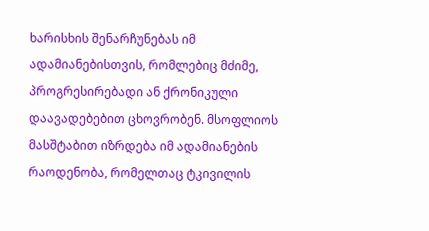ხარისხის შენარჩუნებას იმ ადამიანებისთვის, რომლებიც მძიმე, პროგრესირებადი ან ქრონიკული დაავადებებით ცხოვრობენ. მსოფლიოს მასშტაბით იზრდება იმ ადამიანების რაოდენობა, რომელთაც ტკივილის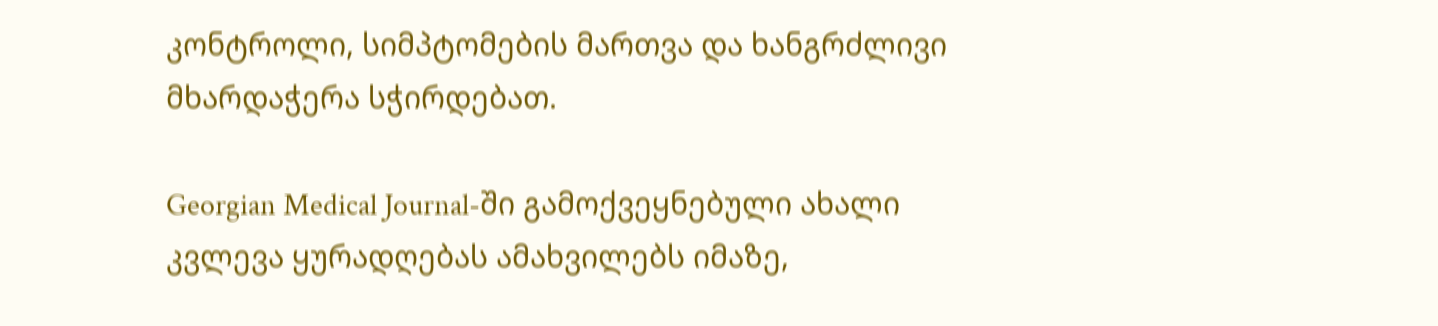კონტროლი, სიმპტომების მართვა და ხანგრძლივი მხარდაჭერა სჭირდებათ.

Georgian Medical Journal-ში გამოქვეყნებული ახალი კვლევა ყურადღებას ამახვილებს იმაზე,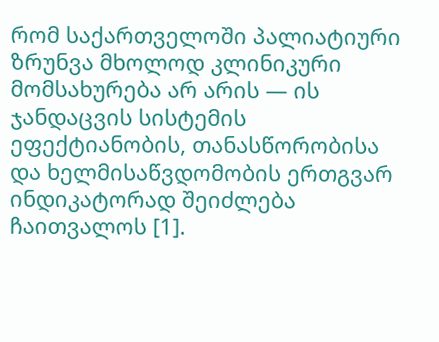რომ საქართველოში პალიატიური ზრუნვა მხოლოდ კლინიკური მომსახურება არ არის — ის ჯანდაცვის სისტემის ეფექტიანობის, თანასწორობისა და ხელმისაწვდომობის ერთგვარ ინდიკატორად შეიძლება ჩაითვალოს [1].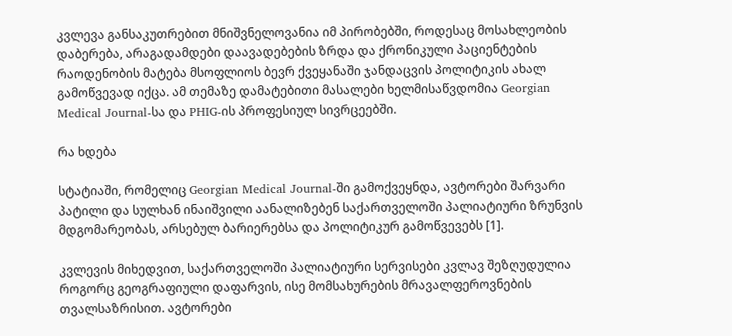კვლევა განსაკუთრებით მნიშვნელოვანია იმ პირობებში, როდესაც მოსახლეობის დაბერება, არაგადამდები დაავადებების ზრდა და ქრონიკული პაციენტების რაოდენობის მატება მსოფლიოს ბევრ ქვეყანაში ჯანდაცვის პოლიტიკის ახალ გამოწვევად იქცა. ამ თემაზე დამატებითი მასალები ხელმისაწვდომია Georgian Medical Journal-სა და PHIG-ის პროფესიულ სივრცეებში.

რა ხდება

სტატიაში, რომელიც Georgian Medical Journal-ში გამოქვეყნდა, ავტორები შარვარი პატილი და სულხან ინაიშვილი აანალიზებენ საქართველოში პალიატიური ზრუნვის მდგომარეობას, არსებულ ბარიერებსა და პოლიტიკურ გამოწვევებს [1].

კვლევის მიხედვით, საქართველოში პალიატიური სერვისები კვლავ შეზღუდულია როგორც გეოგრაფიული დაფარვის, ისე მომსახურების მრავალფეროვნების თვალსაზრისით. ავტორები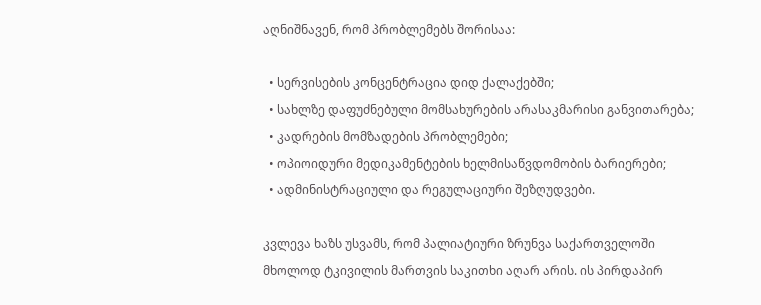აღნიშნავენ, რომ პრობლემებს შორისაა:

  • სერვისების კონცენტრაცია დიდ ქალაქებში;
  • სახლზე დაფუძნებული მომსახურების არასაკმარისი განვითარება;
  • კადრების მომზადების პრობლემები;
  • ოპიოიდური მედიკამენტების ხელმისაწვდომობის ბარიერები;
  • ადმინისტრაციული და რეგულაციური შეზღუდვები.

კვლევა ხაზს უსვამს, რომ პალიატიური ზრუნვა საქართველოში მხოლოდ ტკივილის მართვის საკითხი აღარ არის. ის პირდაპირ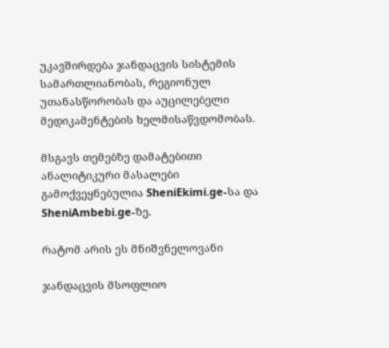უკავშირდება ჯანდაცვის სისტემის სამართლიანობას, რეგიონულ უთანასწორობას და აუცილებელი მედიკამენტების ხელმისაწვდომობას.

მსგავს თემებზე დამატებითი ანალიტიკური მასალები გამოქვეყნებულია SheniEkimi.ge-სა და SheniAmbebi.ge-ზე.

რატომ არის ეს მნიშვნელოვანი

ჯანდაცვის მსოფლიო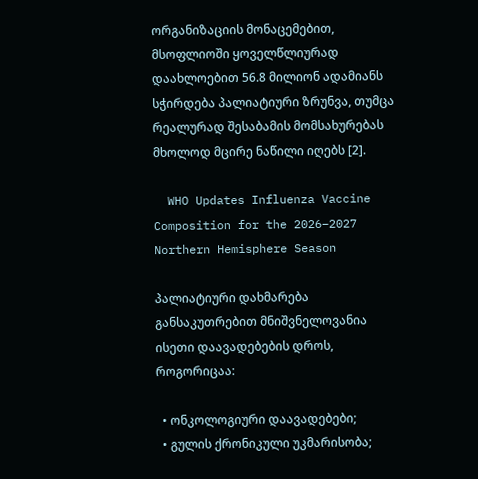ორგანიზაციის მონაცემებით, მსოფლიოში ყოველწლიურად დაახლოებით 56.8 მილიონ ადამიანს სჭირდება პალიატიური ზრუნვა, თუმცა რეალურად შესაბამის მომსახურებას მხოლოდ მცირე ნაწილი იღებს [2].

  WHO Updates Influenza Vaccine Composition for the 2026–2027 Northern Hemisphere Season

პალიატიური დახმარება განსაკუთრებით მნიშვნელოვანია ისეთი დაავადებების დროს, როგორიცაა:

  • ონკოლოგიური დაავადებები;
  • გულის ქრონიკული უკმარისობა;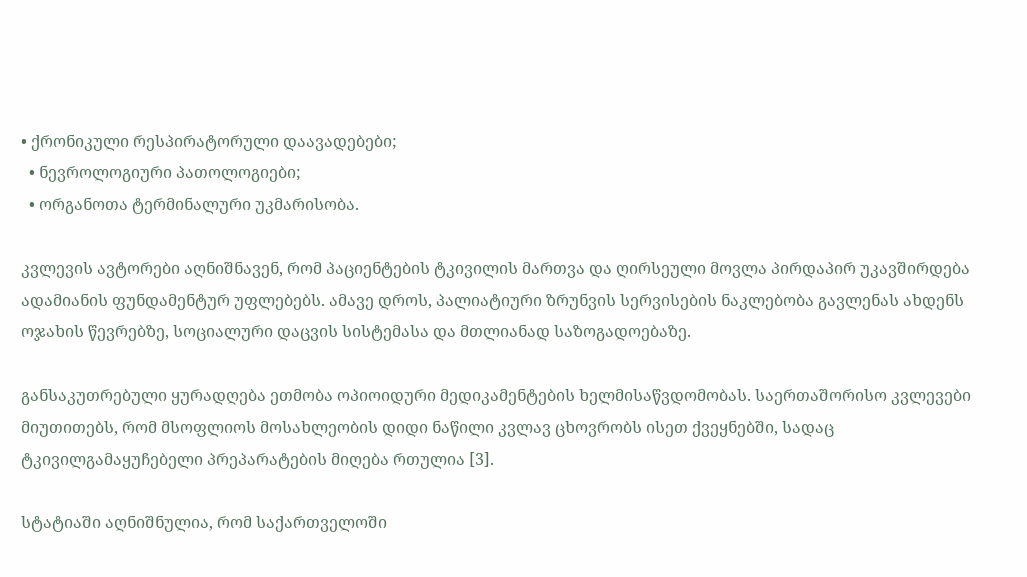• ქრონიკული რესპირატორული დაავადებები;
  • ნევროლოგიური პათოლოგიები;
  • ორგანოთა ტერმინალური უკმარისობა.

კვლევის ავტორები აღნიშნავენ, რომ პაციენტების ტკივილის მართვა და ღირსეული მოვლა პირდაპირ უკავშირდება ადამიანის ფუნდამენტურ უფლებებს. ამავე დროს, პალიატიური ზრუნვის სერვისების ნაკლებობა გავლენას ახდენს ოჯახის წევრებზე, სოციალური დაცვის სისტემასა და მთლიანად საზოგადოებაზე.

განსაკუთრებული ყურადღება ეთმობა ოპიოიდური მედიკამენტების ხელმისაწვდომობას. საერთაშორისო კვლევები მიუთითებს, რომ მსოფლიოს მოსახლეობის დიდი ნაწილი კვლავ ცხოვრობს ისეთ ქვეყნებში, სადაც ტკივილგამაყუჩებელი პრეპარატების მიღება რთულია [3].

სტატიაში აღნიშნულია, რომ საქართველოში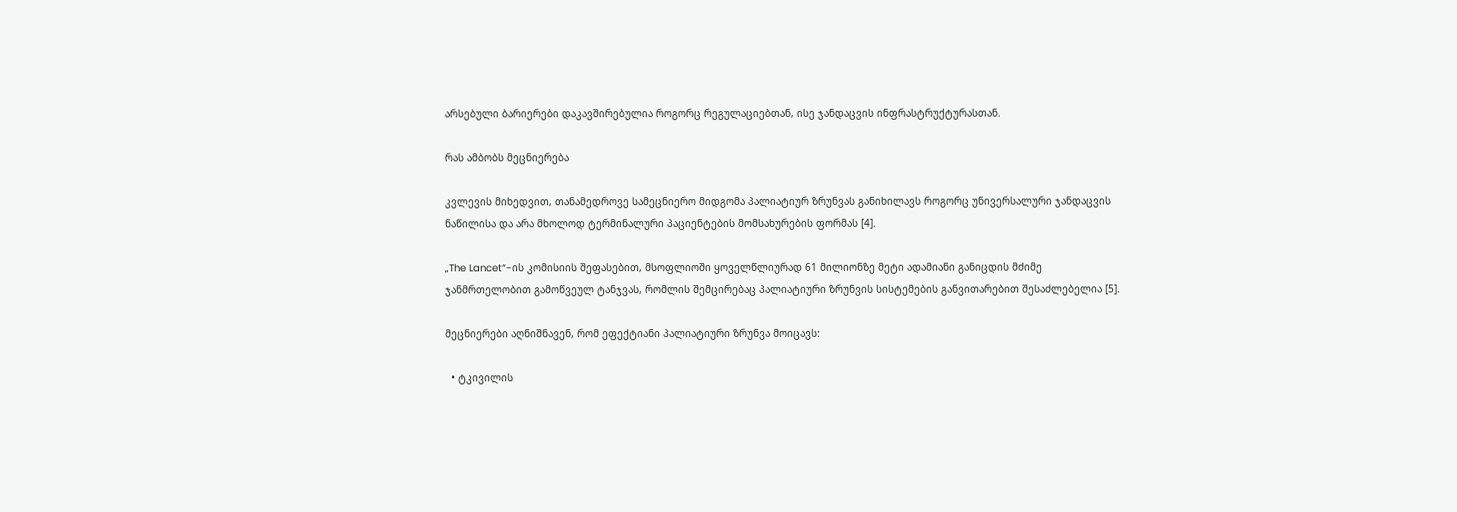არსებული ბარიერები დაკავშირებულია როგორც რეგულაციებთან, ისე ჯანდაცვის ინფრასტრუქტურასთან.

რას ამბობს მეცნიერება

კვლევის მიხედვით, თანამედროვე სამეცნიერო მიდგომა პალიატიურ ზრუნვას განიხილავს როგორც უნივერსალური ჯანდაცვის ნაწილისა და არა მხოლოდ ტერმინალური პაციენტების მომსახურების ფორმას [4].

„The Lancet“-ის კომისიის შეფასებით, მსოფლიოში ყოველწლიურად 61 მილიონზე მეტი ადამიანი განიცდის მძიმე ჯანმრთელობით გამოწვეულ ტანჯვას, რომლის შემცირებაც პალიატიური ზრუნვის სისტემების განვითარებით შესაძლებელია [5].

მეცნიერები აღნიშნავენ, რომ ეფექტიანი პალიატიური ზრუნვა მოიცავს:

  • ტკივილის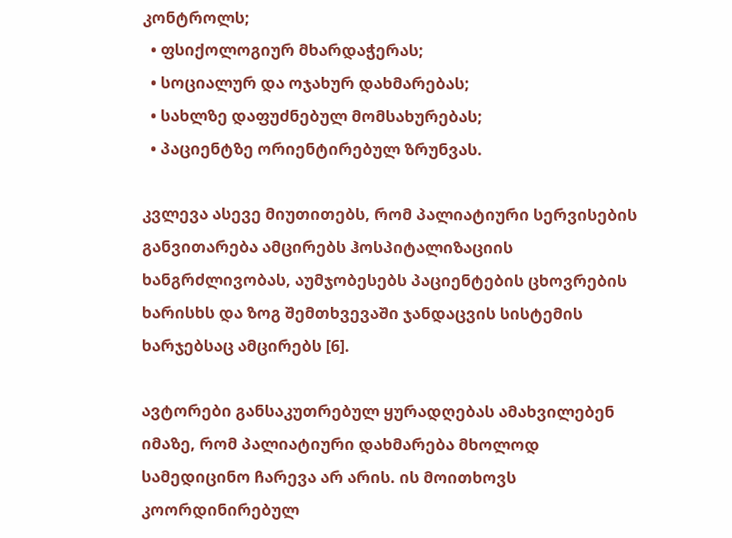კონტროლს;
  • ფსიქოლოგიურ მხარდაჭერას;
  • სოციალურ და ოჯახურ დახმარებას;
  • სახლზე დაფუძნებულ მომსახურებას;
  • პაციენტზე ორიენტირებულ ზრუნვას.

კვლევა ასევე მიუთითებს, რომ პალიატიური სერვისების განვითარება ამცირებს ჰოსპიტალიზაციის ხანგრძლივობას, აუმჯობესებს პაციენტების ცხოვრების ხარისხს და ზოგ შემთხვევაში ჯანდაცვის სისტემის ხარჯებსაც ამცირებს [6].

ავტორები განსაკუთრებულ ყურადღებას ამახვილებენ იმაზე, რომ პალიატიური დახმარება მხოლოდ სამედიცინო ჩარევა არ არის. ის მოითხოვს კოორდინირებულ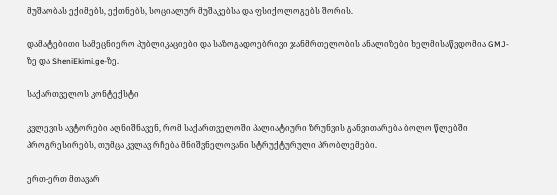მუშაობას ექიმებს, ექთნებს, სოციალურ მუშაკებსა და ფსიქოლოგებს შორის.

დამატებითი სამეცნიერო პუბლიკაციები და საზოგადოებრივი ჯანმრთელობის ანალიზები ხელმისაწვდომია GMJ-ზე და SheniEkimi.ge-ზე.

საქართველოს კონტექსტი

კვლევის ავტორები აღნიშნავენ, რომ საქართველოში პალიატიური ზრუნვის განვითარება ბოლო წლებში პროგრესირებს, თუმცა კვლავ რჩება მნიშვნელოვანი სტრუქტურული პრობლემები.

ერთ-ერთ მთავარ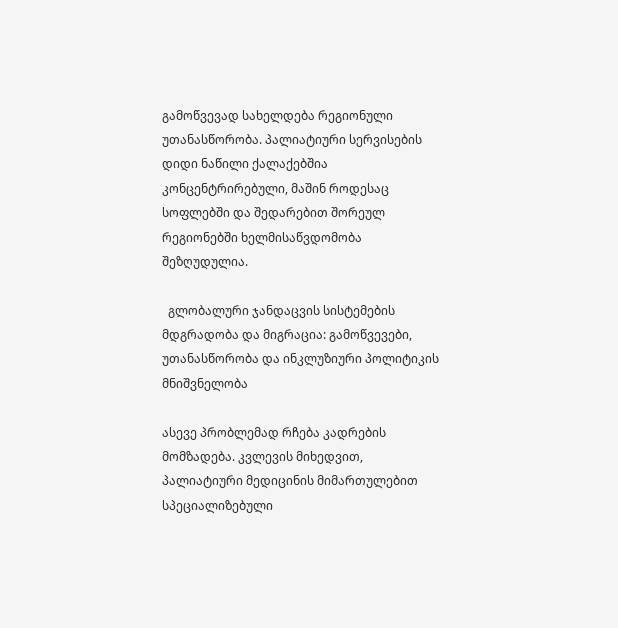გამოწვევად სახელდება რეგიონული უთანასწორობა. პალიატიური სერვისების დიდი ნაწილი ქალაქებშია კონცენტრირებული, მაშინ როდესაც სოფლებში და შედარებით შორეულ რეგიონებში ხელმისაწვდომობა შეზღუდულია.

  გლობალური ჯანდაცვის სისტემების მდგრადობა და მიგრაცია: გამოწვევები, უთანასწორობა და ინკლუზიური პოლიტიკის მნიშვნელობა

ასევე პრობლემად რჩება კადრების მომზადება. კვლევის მიხედვით, პალიატიური მედიცინის მიმართულებით სპეციალიზებული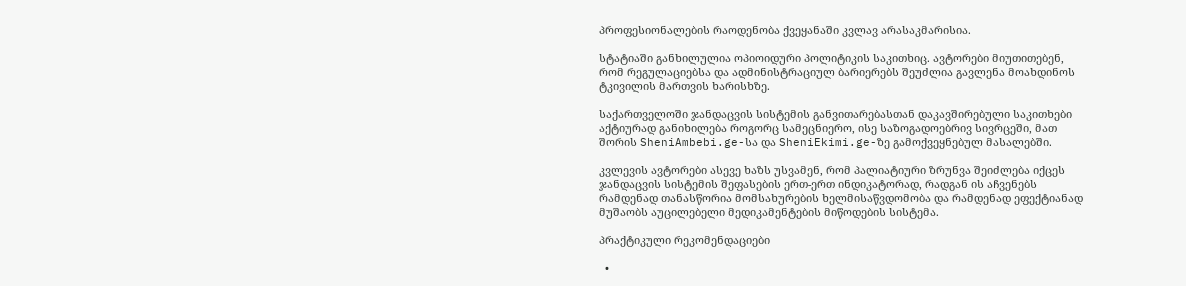პროფესიონალების რაოდენობა ქვეყანაში კვლავ არასაკმარისია.

სტატიაში განხილულია ოპიოიდური პოლიტიკის საკითხიც. ავტორები მიუთითებენ, რომ რეგულაციებსა და ადმინისტრაციულ ბარიერებს შეუძლია გავლენა მოახდინოს ტკივილის მართვის ხარისხზე.

საქართველოში ჯანდაცვის სისტემის განვითარებასთან დაკავშირებული საკითხები აქტიურად განიხილება როგორც სამეცნიერო, ისე საზოგადოებრივ სივრცეში, მათ შორის SheniAmbebi.ge-სა და SheniEkimi.ge-ზე გამოქვეყნებულ მასალებში.

კვლევის ავტორები ასევე ხაზს უსვამენ, რომ პალიატიური ზრუნვა შეიძლება იქცეს ჯანდაცვის სისტემის შეფასების ერთ-ერთ ინდიკატორად, რადგან ის აჩვენებს რამდენად თანასწორია მომსახურების ხელმისაწვდომობა და რამდენად ეფექტიანად მუშაობს აუცილებელი მედიკამენტების მიწოდების სისტემა.

პრაქტიკული რეკომენდაციები

  •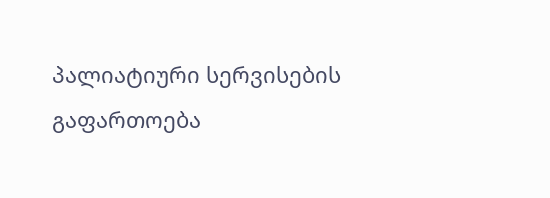პალიატიური სერვისების გაფართოება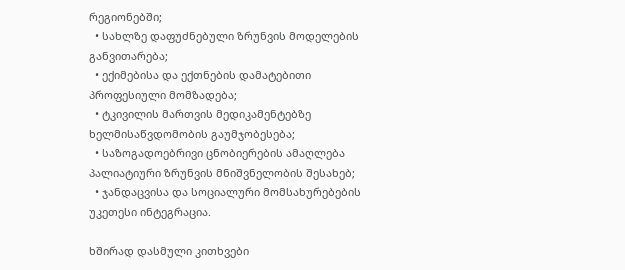რეგიონებში;
  • სახლზე დაფუძნებული ზრუნვის მოდელების განვითარება;
  • ექიმებისა და ექთნების დამატებითი პროფესიული მომზადება;
  • ტკივილის მართვის მედიკამენტებზე ხელმისაწვდომობის გაუმჯობესება;
  • საზოგადოებრივი ცნობიერების ამაღლება პალიატიური ზრუნვის მნიშვნელობის შესახებ;
  • ჯანდაცვისა და სოციალური მომსახურებების უკეთესი ინტეგრაცია.

ხშირად დასმული კითხვები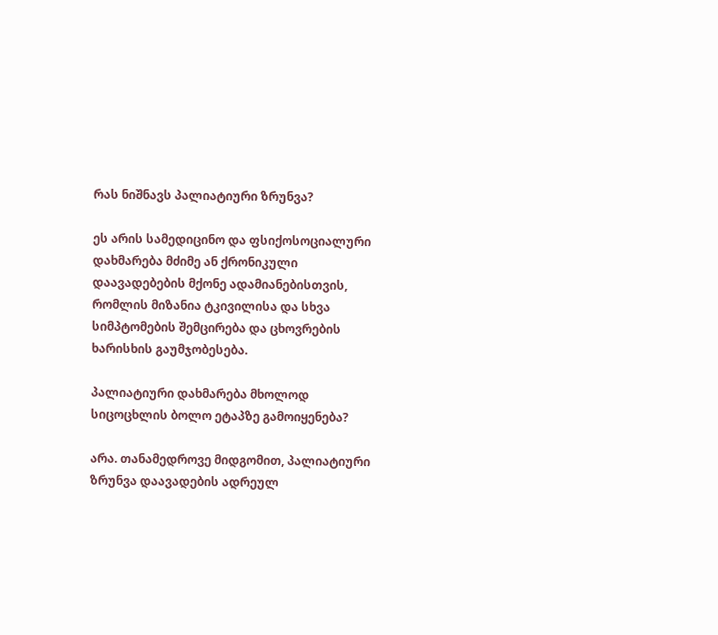რას ნიშნავს პალიატიური ზრუნვა?

ეს არის სამედიცინო და ფსიქოსოციალური დახმარება მძიმე ან ქრონიკული დაავადებების მქონე ადამიანებისთვის, რომლის მიზანია ტკივილისა და სხვა სიმპტომების შემცირება და ცხოვრების ხარისხის გაუმჯობესება.

პალიატიური დახმარება მხოლოდ სიცოცხლის ბოლო ეტაპზე გამოიყენება?

არა. თანამედროვე მიდგომით, პალიატიური ზრუნვა დაავადების ადრეულ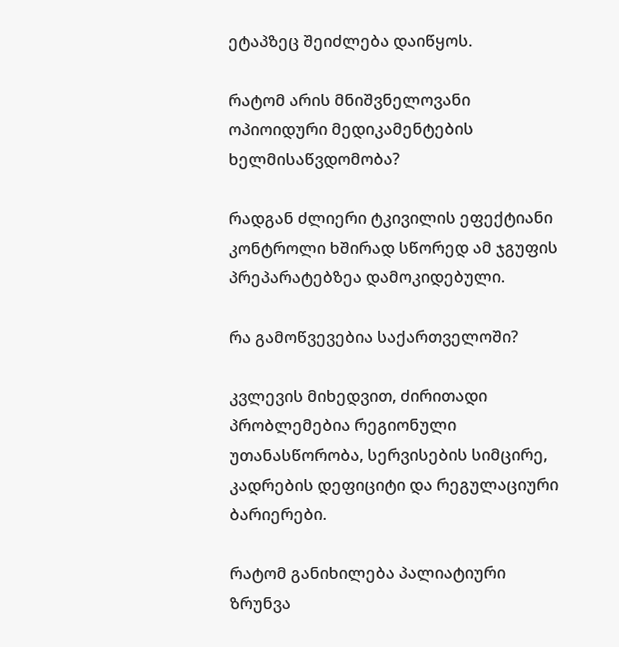ეტაპზეც შეიძლება დაიწყოს.

რატომ არის მნიშვნელოვანი ოპიოიდური მედიკამენტების ხელმისაწვდომობა?

რადგან ძლიერი ტკივილის ეფექტიანი კონტროლი ხშირად სწორედ ამ ჯგუფის პრეპარატებზეა დამოკიდებული.

რა გამოწვევებია საქართველოში?

კვლევის მიხედვით, ძირითადი პრობლემებია რეგიონული უთანასწორობა, სერვისების სიმცირე, კადრების დეფიციტი და რეგულაციური ბარიერები.

რატომ განიხილება პალიატიური ზრუნვა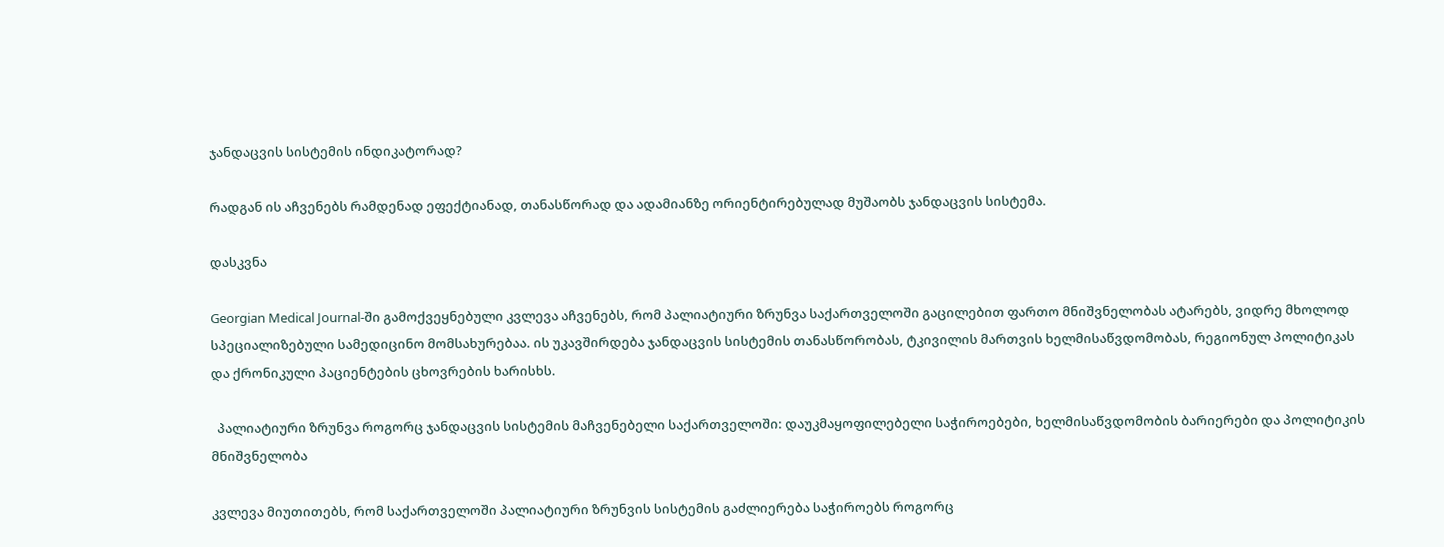ჯანდაცვის სისტემის ინდიკატორად?

რადგან ის აჩვენებს რამდენად ეფექტიანად, თანასწორად და ადამიანზე ორიენტირებულად მუშაობს ჯანდაცვის სისტემა.

დასკვნა

Georgian Medical Journal-ში გამოქვეყნებული კვლევა აჩვენებს, რომ პალიატიური ზრუნვა საქართველოში გაცილებით ფართო მნიშვნელობას ატარებს, ვიდრე მხოლოდ სპეციალიზებული სამედიცინო მომსახურებაა. ის უკავშირდება ჯანდაცვის სისტემის თანასწორობას, ტკივილის მართვის ხელმისაწვდომობას, რეგიონულ პოლიტიკას და ქრონიკული პაციენტების ცხოვრების ხარისხს.

  პალიატიური ზრუნვა როგორც ჯანდაცვის სისტემის მაჩვენებელი საქართველოში: დაუკმაყოფილებელი საჭიროებები, ხელმისაწვდომობის ბარიერები და პოლიტიკის მნიშვნელობა

კვლევა მიუთითებს, რომ საქართველოში პალიატიური ზრუნვის სისტემის გაძლიერება საჭიროებს როგორც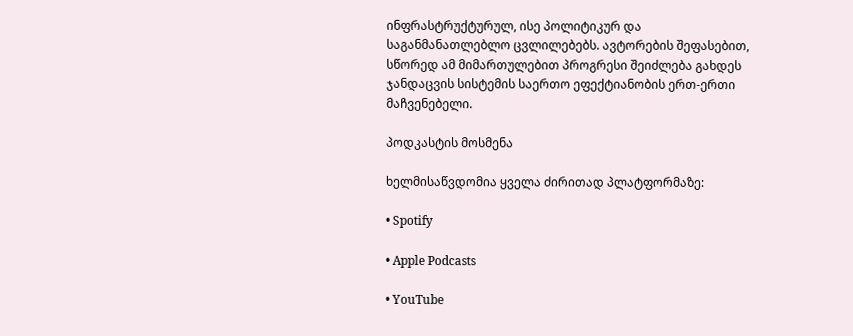ინფრასტრუქტურულ, ისე პოლიტიკურ და საგანმანათლებლო ცვლილებებს. ავტორების შეფასებით, სწორედ ამ მიმართულებით პროგრესი შეიძლება გახდეს ჯანდაცვის სისტემის საერთო ეფექტიანობის ერთ-ერთი მაჩვენებელი.

პოდკასტის მოსმენა

ხელმისაწვდომია ყველა ძირითად პლატფორმაზე:

• Spotify

• Apple Podcasts

• YouTube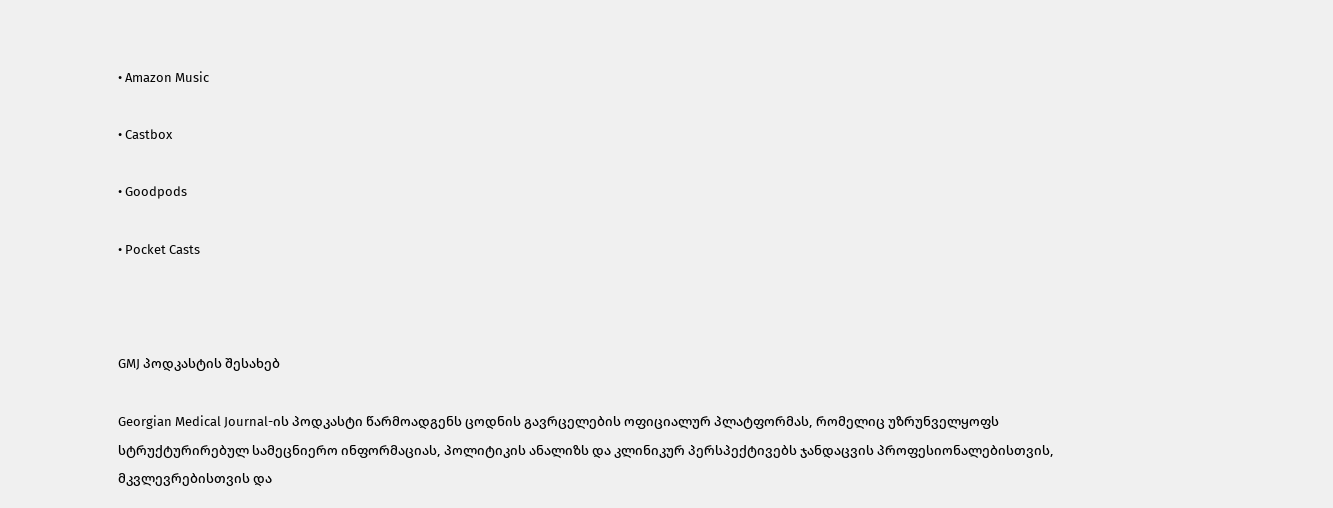• Amazon Music

• Castbox

• Goodpods

• Pocket Casts



GMJ პოდკასტის შესახებ

Georgian Medical Journal-ის პოდკასტი წარმოადგენს ცოდნის გავრცელების ოფიციალურ პლატფორმას, რომელიც უზრუნველყოფს სტრუქტურირებულ სამეცნიერო ინფორმაციას, პოლიტიკის ანალიზს და კლინიკურ პერსპექტივებს ჯანდაცვის პროფესიონალებისთვის, მკვლევრებისთვის და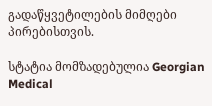გადაწყვეტილების მიმღები პირებისთვის.

სტატია მომზადებულია Georgian Medical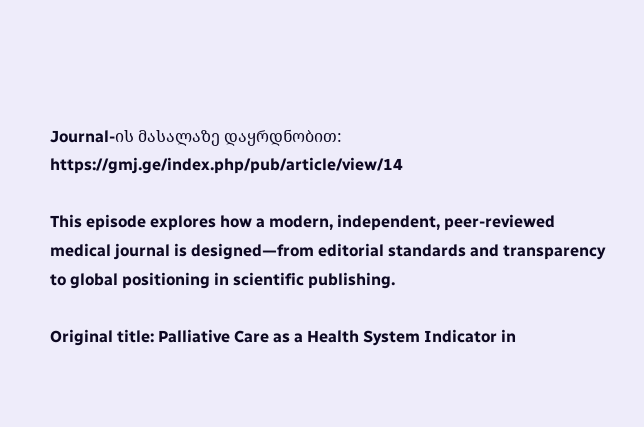Journal-ის მასალაზე დაყრდნობით:
https://gmj.ge/index.php/pub/article/view/14

This episode explores how a modern, independent, peer-reviewed medical journal is designed—from editorial standards and transparency to global positioning in scientific publishing.

Original title: Palliative Care as a Health System Indicator in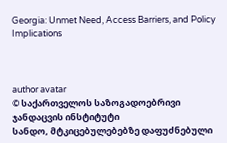Georgia: Unmet Need, Access Barriers, and Policy Implications



author avatar
© საქართველოს საზოგადოებრივი ჯანდაცვის ინსტიტუტი
სანდო, მტკიცებულებებზე დაფუძნებული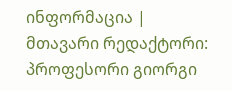ინფორმაცია | მთავარი რედაქტორი: პროფესორი გიორგი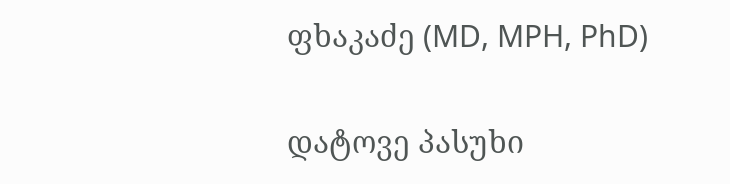ფხაკაძე (MD, MPH, PhD)

დატოვე პასუხი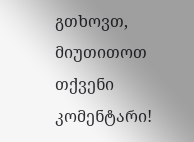გთხოვთ, მიუთითოთ თქვენი კომენტარი!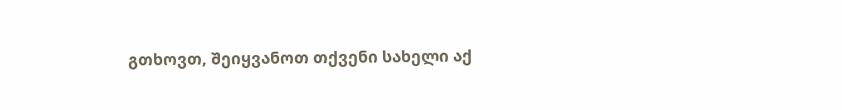გთხოვთ, შეიყვანოთ თქვენი სახელი აქ